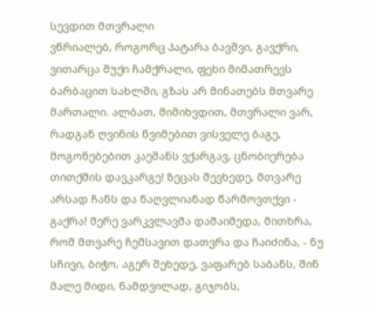სევდით მთვრალი
ვწრიალებ, როგორც პატარა ბავშვი, გავქრი, ვითარცა შუქი ჩამქრალი, ფეხი მიმათრევს ბარბაცით სახლში, გზას არ მინათებს მთვარე მართალი. ალბათ, მიმიხვდით, მთვრალი ვარ, რადგან ღვინის წვიმებით ვისველე ბაგე, მოგონებებით კაეშანს ვქარგავ, ცნობიერება თითქმის დავკარგე! ზეცას შევხედე, მთვარე არსად ჩანს და ნაღვლიანად წარმოვთქვი - გაქრა! მერე ვარკვლავმა დამაიმედა, მითხრა, რომ მთვარე ჩემსავით დათვრა და ჩაიძინა, - ნუ სჩივი, ბიჭო, აგერ შეხედე, ვაფარებ საბანს, შინ მალე მიდი, ნამდვილად, გიჯობს,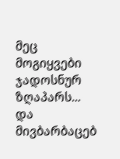მეც მოგიყვები ჯადოსნურ ზღაპარს... და მივბარბაცებ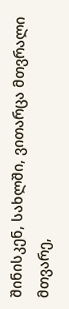შინისკენ, სახლში, ვითარცა მთვრალი მთვარე,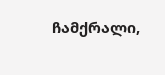ჩამქრალი,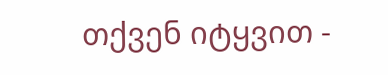თქვენ იტყვით -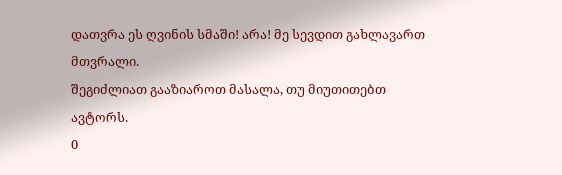დათვრა ეს ღვინის სმაში! არა! მე სევდით გახლავართ მთვრალი.
შეგიძლიათ გააზიაროთ მასალა, თუ მიუთითებთ ავტორს.
0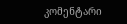კომენტარი